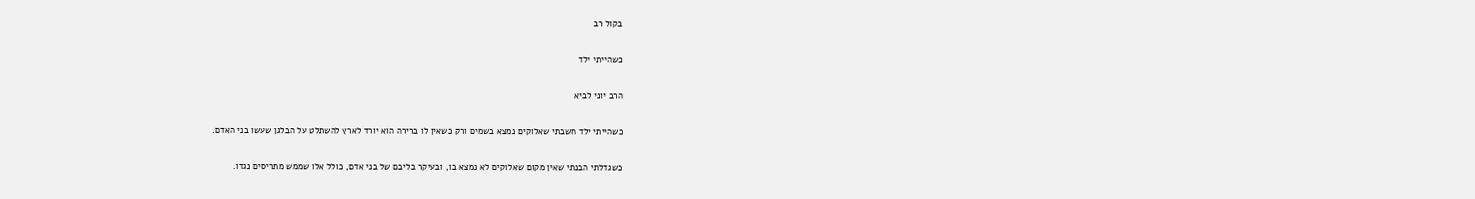בקול רב

כשהייתי ילד

הרב יוני לביא

כשהייתי ילד חשבתי שאלוקים נמצא בשמים ורק כשאין לו ברירה הוא יורד לארץ להשתלט על הבלגן שעשו בני האדם.

כשגדלתי הבנתי שאין מקום שאלוקים לא נמצא בו, ובעיקר בליבם של בני אדם, כולל אלו שממש מתריסים נגדו.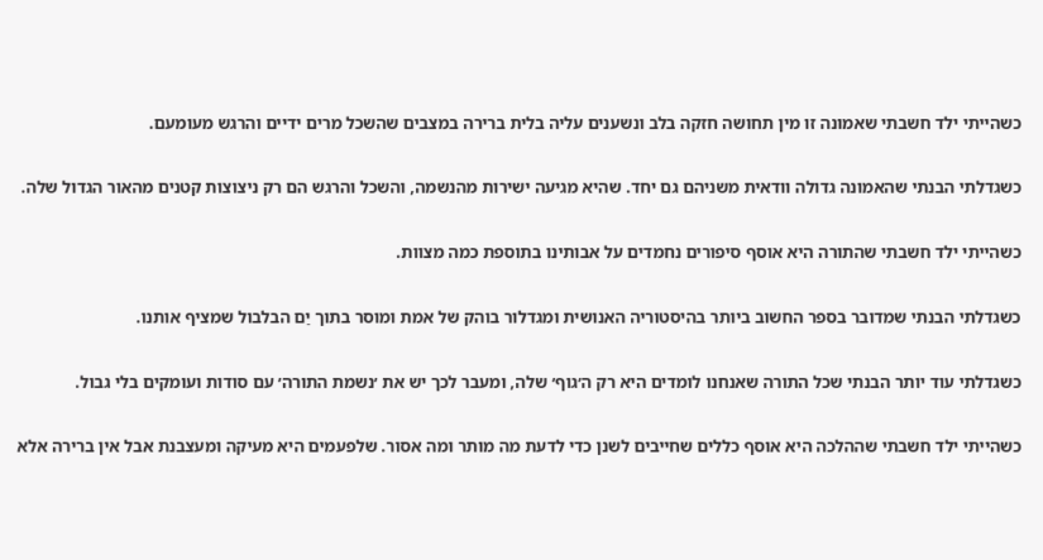כשהייתי ילד חשבתי שאמונה זו מין תחושה חזקה בלב ונשענים עליה בלית ברירה במצבים שהשכל מרים ידיים והרגש מעומעם.

כשגדלתי הבנתי שהאמונה גדולה וודאית משניהם גם יחד. שהיא מגיעה ישירות מהנשמה, והשכל והרגש הם רק ניצוצות קטנים מהאור הגדול שלה.

כשהייתי ילד חשבתי שהתורה היא אוסף סיפורים נחמדים על אבותינו בתוספת כמה מצוות.

כשגדלתי הבנתי שמדובר בספר החשוב ביותר בהיסטוריה האנושית ומגדלור בוהק של אמת ומוסר בתוך יַם הבלבול שמציף אותנו.

כשגדלתי עוד יותר הבנתי שכל התורה שאנחנו לומדים היא רק ה׳גוף׳ שלה, ומעבר לכך יש את ׳נשמת התורה׳ עם סודות ועומקים בלי גבול.

כשהייתי ילד חשבתי שההלכה היא אוסף כללים שחייבים לשנן כדי לדעת מה מותר ומה אסור. שלפעמים היא מעיקה ומעצבנת אבל אין ברירה אלא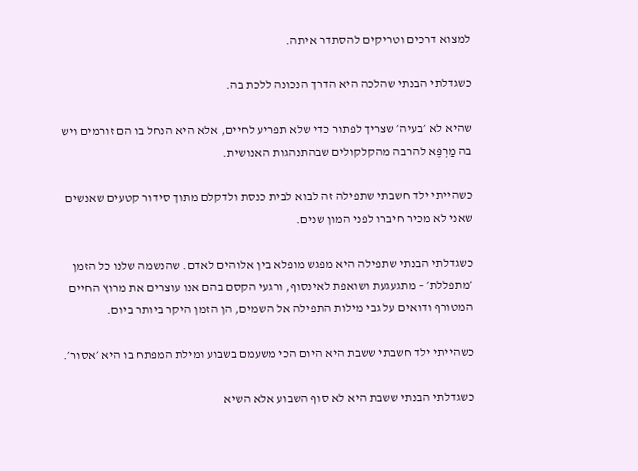למצוא דרכים וטריקים להסתדר איתה.

כשגדלתי הבנתי שהלכה היא הדרך הנכונה ללכת בה.

שהיא לא ׳בעיה׳ שצריך לפתור כדי שלא תפריע לחיים, אלא היא הנחל בו הם זורמים ויש בה מַרְפֶּא להרבה מהקלקולים שבהתנהגות האנושית.

כשהייתי ילד חשבתי שתפילה זה לבוא לבית כנסת ולדקלם מתוך סידור קטעים שאנשים שאני לא מכיר חיברו לפני המון שנים.

כשגדלתי הבנתי שתפילה היא מפגש מופלא בין אלוהים לאדם. שהנשמה שלנו כל הזמן ׳מתפללת׳ – מתגעגעת ושואפת לאינסוף, ורגעי הקסם בהם אנו עוצרים את מרוץ החיים המטורף ודואים על גבי מילות התפילה אל השמים, הן הזמן היקר ביותר ביום.

כשהייתי ילד חשבתי ששבת היא היום הכי משעמם בשבוע ומילת המפתח בו היא ׳אסור׳.

כשגדלתי הבנתי ששבת היא לא סוף השבוע אלא השיא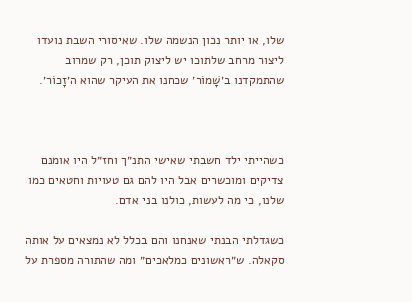שלו, או יותר נכון הנשמה שלו. שאיסורי השבת נועדו ליצור מרחב שלתוכו יש ליצוק תוכן, רק שמרוב שהתמקדנו ב׳שָׁמוֹר׳ שכחנו את העיקר שהוא ה׳זָכוֹר׳.



כשהייתי ילד חשבתי שאישי התנ״ך וחז״ל היו אומנם צדיקים ומוכשרים אבל היו להם גם טעויות וחטאים כמו שלנו, כי מה לעשות, כולנו בני אדם.

כשגדלתי הבנתי שאנחנו והם בכלל לא נמצאים על אותה סקאלה. ש״ראשונים כמלאכים״ ומה שהתורה מספרת על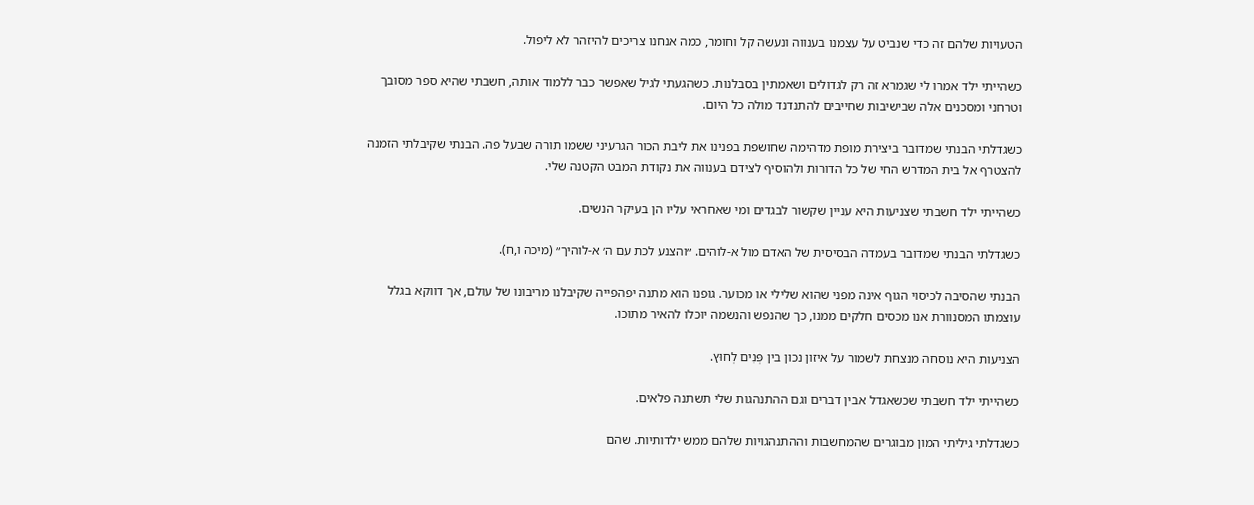הטעויות שלהם זה כדי שנביט על עצמנו בענווה ונעשה קל וחומר, כמה אנחנו צריכים להיזהר לא ליפול.

כשהייתי ילד אמרו לי שגמרא זה רק לגדולים ושאמתין בסבלנות. כשהגעתי לגיל שאפשר כבר ללמוד אותה, חשבתי שהיא ספר מסובך וטרחני ומסכנים אלה שבישיבות שחייבים להתנדנד מולה כל היום.

כשגדלתי הבנתי שמדובר ביצירת מופת מדהימה שחושפת בפנינו את ליבת הכור הגרעיני ששמו תורה שבעל פה. הבנתי שקיבלתי הזמנה להצטרף אל בית המדרש החי של כל הדורות ולהוסיף לצידם בענווה את נקודת המבט הקטנה שלי.

כשהייתי ילד חשבתי שצניעות היא עניין שקשור לבגדים ומי שאחראי עליו הן בעיקר הנשים.

כשגדלתי הבנתי שמדובר בעמדה הבסיסית של האדם מול א-לוהים. ״והצנע לכת עם ה׳ א-לוהיך״ (מיכה ו,ח).

הבנתי שהסיבה לכיסוי הגוף אינה מפני שהוא שלילי או מכוער. גופנו הוא מתנה יפהפייה שקיבלנו מריבונו של עולם, אך דווקא בגלל עוצמתו המסנוורת אנו מכסים חלקים ממנו, כך שהנפש והנשמה יוכלו להאיר מתוכו.

הצניעות היא נוסחה מנצחת לשמור על איזון נכון בין פְּנִים לְחוּץ.

כשהייתי ילד חשבתי שכשאגדל אבין דברים וגם ההתנהגות שלי תשתנה פלאים.

כשגדלתי גיליתי המון מבוגרים שהמחשבות וההתנהגויות שלהם ממש ילדותיות. שהם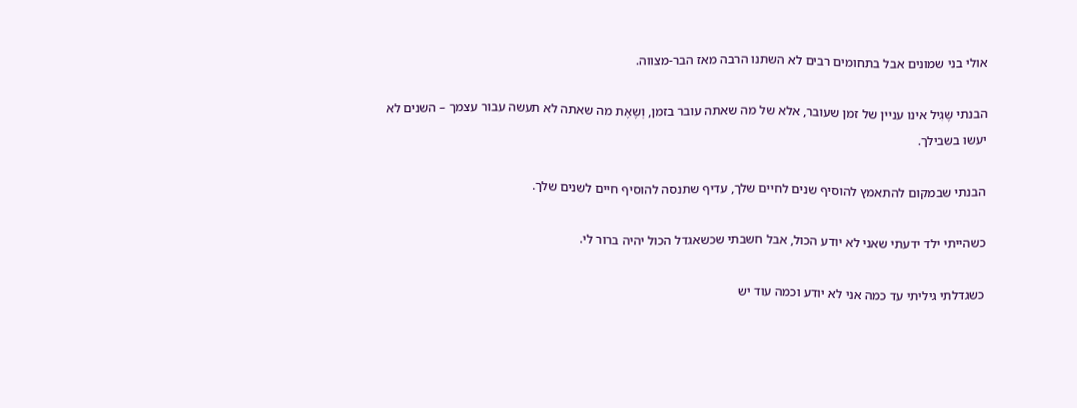אולי בני שמונים אבל בתחומים רבים לא השתנו הרבה מאז הבר-מצווה.

הבנתי שֶגִיל אינו עניין של זמן שעובר, אלא של מה שאתה עובר בזמן, וְשֶאֶת מה שאתה לא תעשה עבור עצמך – השנים לא יעשו בשבילך.

הבנתי שבמקום להתאמץ להוסיף שנים לחיים שלך, עדיף שתנסה להוסיף חיים לשנים שלך.

כשהייתי ילד ידעתי שאני לא יודע הכול, אבל חשבתי שכשאגדל הכול יהיה ברור לי.

כשגדלתי גיליתי עד כמה אני לא יודע וכמה עוד יש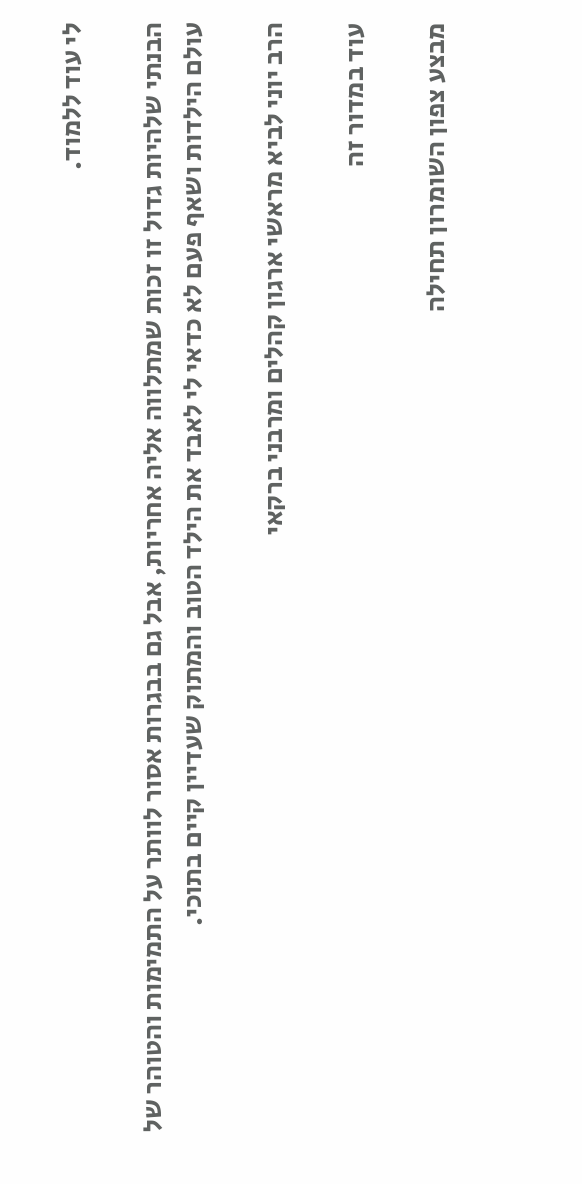לי עוד ללמוד.

הבנתי שלהיות גדול זו זכות שמתלווה אליה אחריות, אבל גם בבגרות אסור לוותר על התמימות והטוהר של עולם הילדות ושאף פעם לא כדאי לי לאבד את הילד הטוב והמתוק שעדיין קיים בתוכי.

הרב יוני לביא מראשי ארגון קהלים ומרבני ברקאי

עוד במדור זה

מבצע צפון השומרון תחילה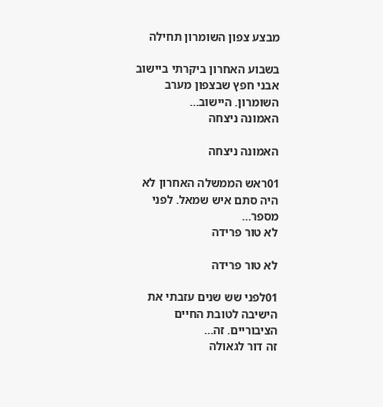מבצע צפון השומרון תחילה

בשבוע האחרון ביקרתי ביישוב אבני חפץ שבצפון מערב השומרון. היישוב…
האמונה ניצחה

האמונה ניצחה

01ראש הממשלה האחרון לא היה סתם איש שמאל. לפני מספר…
לא טור פרידה

לא טור פרידה

01לפני שש שנים עזבתי את הישיבה לטובת החיים הציבוריים. זה…
זה דור לגאולה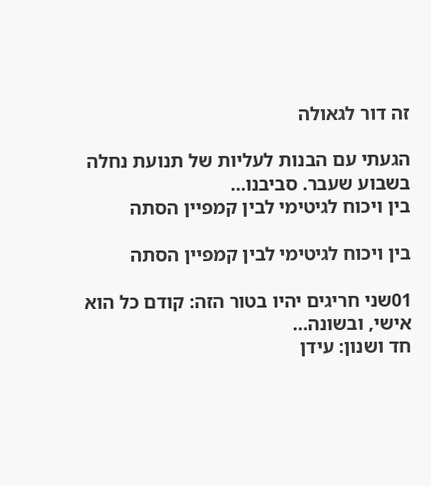זה דור לגאולה

הגעתי עם הבנות לעליות של תנועת נחלה בשבוע שעבר. סביבנו…
בין ויכוח לגיטימי לבין קמפיין הסתה

בין ויכוח לגיטימי לבין קמפיין הסתה

01שני חריגים יהיו בטור הזה: קודם כל הוא אישי, ובשונה…
חד ושנון: עידן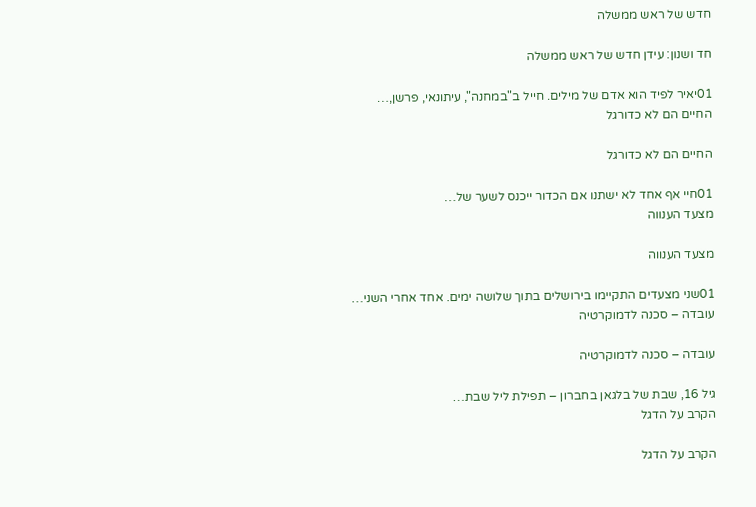חדש של ראש ממשלה

חד ושנון: עידן חדש של ראש ממשלה

01יאיר לפיד הוא אדם של מילים. חייל ב"במחנה", עיתונאי, פרשן,…
החיים הם לא כדורגל

החיים הם לא כדורגל

01חיי אף אחד לא ישתנו אם הכדור ייכנס לשער של…
מצעד הענווה

מצעד הענווה

01שני מצעדים התקיימו בירושלים בתוך שלושה ימים. אחד אחרי השני…
עובדה – סכנה לדמוקרטיה

עובדה – סכנה לדמוקרטיה

גיל 16, שבת של בלגאן בחברון – תפילת ליל שבת…
הקרב על הדגל

הקרב על הדגל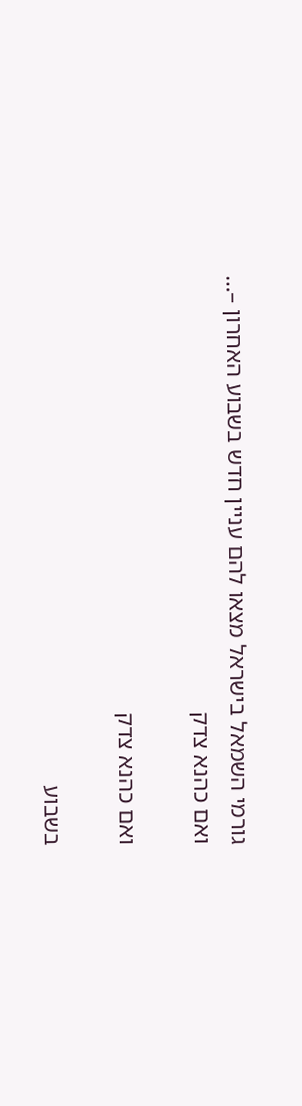גורמי השמאל בישראל מצאו להם עניין חדש בשבוע האחרון –…
ואם כהנא צדק

ואם כהנא צדק

בשבוע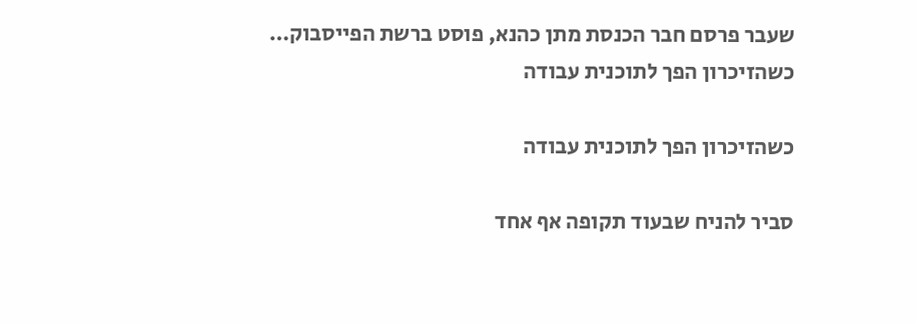שעבר פרסם חבר הכנסת מתן כהנא, פוסט ברשת הפייסבוק…
כשהזיכרון הפך לתוכנית עבודה

כשהזיכרון הפך לתוכנית עבודה

סביר להניח שבעוד תקופה אף אחד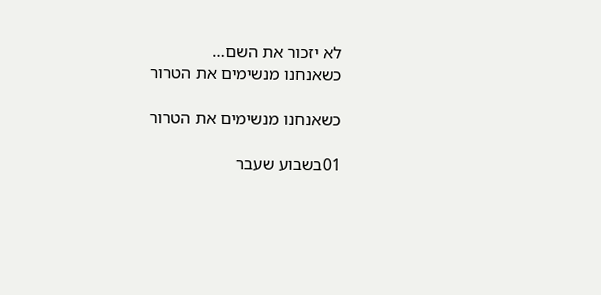לא יזכור את השם…
כשאנחנו מנשימים את הטרור

כשאנחנו מנשימים את הטרור

01בשבוע שעבר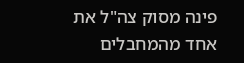פינה מסוק צה"ל את אחד מהמחבלים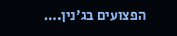הפצועים בג'נין.…